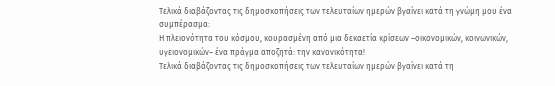Τελικά διαβάζοντας τις δημοσκοπήσεις των τελευταίων ημερών βγαίνει κατά τη γνώμη μου ένα συμπέρασμα:
Η πλειονότητα του κόσμου, κουρασμένη από μια δεκαετία κρίσεων –οικονομικών, κοινωνικών, υγειονομικών– ένα πράγμα αποζητά: την κανονικότητα!
Τελικά διαβάζοντας τις δημοσκοπήσεις των τελευταίων ημερών βγαίνει κατά τη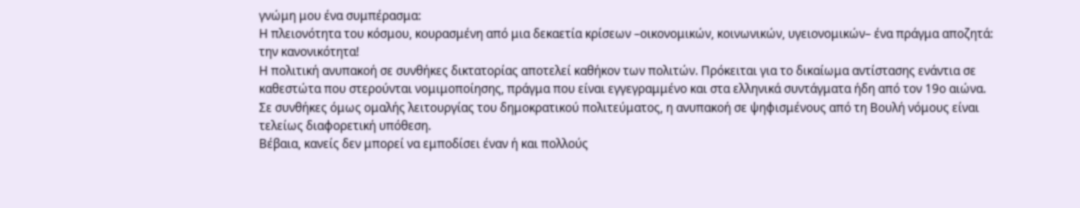γνώμη μου ένα συμπέρασμα:
Η πλειονότητα του κόσμου, κουρασμένη από μια δεκαετία κρίσεων –οικονομικών, κοινωνικών, υγειονομικών– ένα πράγμα αποζητά: την κανονικότητα!
Η πολιτική ανυπακοή σε συνθήκες δικτατορίας αποτελεί καθήκον των πολιτών. Πρόκειται για το δικαίωμα αντίστασης ενάντια σε καθεστώτα που στερούνται νομιμοποίησης, πράγμα που είναι εγγεγραμμένο και στα ελληνικά συντάγματα ήδη από τον 19ο αιώνα.
Σε συνθήκες όμως ομαλής λειτουργίας του δημοκρατικού πολιτεύματος, η ανυπακοή σε ψηφισμένους από τη Βουλή νόμους είναι τελείως διαφορετική υπόθεση.
Βέβαια, κανείς δεν μπορεί να εμποδίσει έναν ή και πολλούς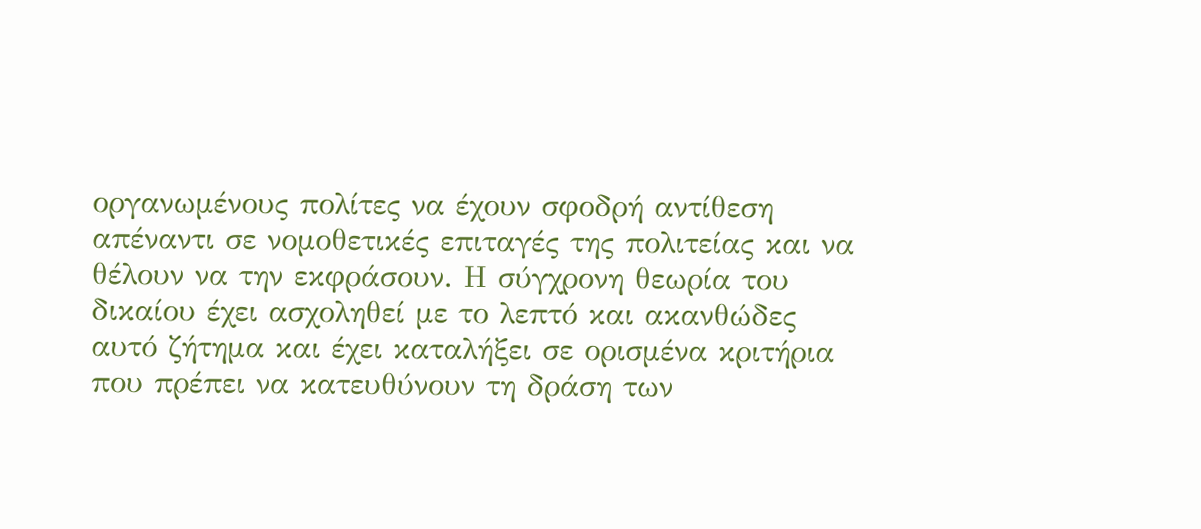οργανωμένους πολίτες να έχουν σφοδρή αντίθεση απέναντι σε νομοθετικές επιταγές της πολιτείας και να θέλουν να την εκφράσουν. Η σύγχρονη θεωρία του δικαίου έχει ασχοληθεί με το λεπτό και ακανθώδες αυτό ζήτημα και έχει καταλήξει σε ορισμένα κριτήρια που πρέπει να κατευθύνουν τη δράση των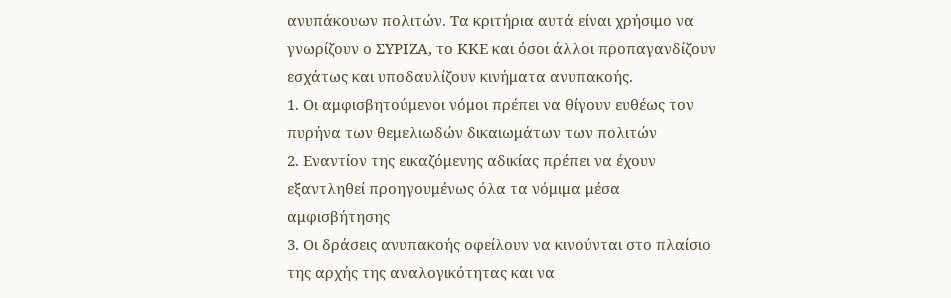ανυπάκουων πολιτών. Τα κριτήρια αυτά είναι χρήσιμο να γνωρίζουν ο ΣΥΡΙΖΑ, το ΚΚΕ και όσοι άλλοι προπαγανδίζουν εσχάτως και υποδαυλίζουν κινήματα ανυπακοής.
1. Οι αμφισβητούμενοι νόμοι πρέπει να θίγουν ευθέως τον πυρήνα των θεμελιωδών δικαιωμάτων των πολιτών
2. Εναντίον της εικαζόμενης αδικίας πρέπει να έχουν εξαντληθεί προηγουμένως όλα τα νόμιμα μέσα αμφισβήτησης
3. Οι δράσεις ανυπακοής οφείλουν να κινούνται στο πλαίσιο της αρχής της αναλογικότητας και να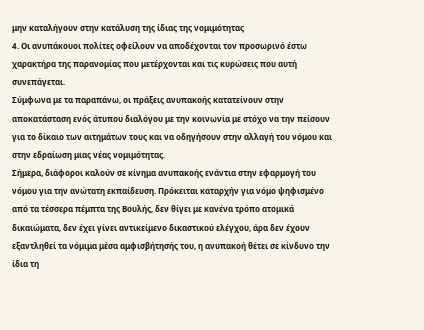μην καταλήγουν στην κατάλυση της ίδιας της νομιμότητας
4. Οι ανυπάκουοι πολίτες οφείλουν να αποδέχονται τον προσωρινό έστω χαρακτήρα της παρανομίας που μετέρχονται και τις κυρώσεις που αυτή συνεπάγεται.
Σύμφωνα με τα παραπάνω, οι πράξεις ανυπακοής κατατείνουν στην αποκατάσταση ενός άτυπου διαλόγου με την κοινωνία με στόχο να την πείσουν για το δίκαιο των αιτημάτων τους και να οδηγήσουν στην αλλαγή του νόμου και στην εδραίωση μιας νέας νομιμότητας.
Σήμερα, διάφοροι καλούν σε κίνημα ανυπακοής ενάντια στην εφαρμογή του νόμου για την ανώτατη εκπαίδευση. Πρόκειται καταρχήν για νόμο ψηφισμένο από τα τέσσερα πέμπτα της Βουλής, δεν θίγει με κανένα τρόπο ατομικά δικαιώματα, δεν έχει γίνει αντικείμενο δικαστικού ελέγχου, άρα δεν έχουν εξαντληθεί τα νόμιμα μέσα αμφισβήτησής του, η ανυπακοή θέτει σε κίνδυνο την ίδια τη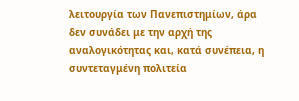λειτουργία των Πανεπιστημίων, άρα δεν συνάδει με την αρχή της αναλογικότητας και, κατά συνέπεια, η συντεταγμένη πολιτεία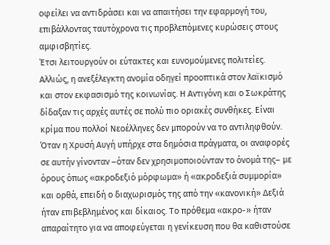οφείλει να αντιδράσει και να απαιτήσει την εφαρμογή του, επιβάλλοντας ταυτόχρονα τις προβλεπόμενες κυρώσεις στους αμφισβητίες.
Έτσι λειτουργούν οι εύτακτες και ευνομούμενες πολιτείες. Αλλιώς, η ανεξέλεγκτη ανομία οδηγεί προοπτικά στον λαϊκισμό και στον εκφασισμό της κοινωνίας. Η Αντιγόνη και ο Σωκράτης δίδαξαν τις αρχές αυτές σε πολύ πιο οριακές συνθήκες. Είναι κρίμα που πολλοί Νεοέλληνες δεν μπορούν να το αντιληφθούν.
Όταν η Χρυσή Αυγή υπήρχε στα δημόσια πράγματα, οι αναφορές σε αυτήν γίνονταν –όταν δεν χρησιμοποιούνταν το όνομά της– με όρους όπως «ακροδεξιό μόρφωμα» ή «ακροδεξιά συμμορία» και ορθά, επειδή ο διαχωρισμός της από την «κανονική» Δεξιά ήταν επιβεβλημένος και δίκαιος. Το πρόθεμα «ακρο-» ήταν απαραίτητο για να αποφεύγεται η γενίκευση που θα καθιστούσε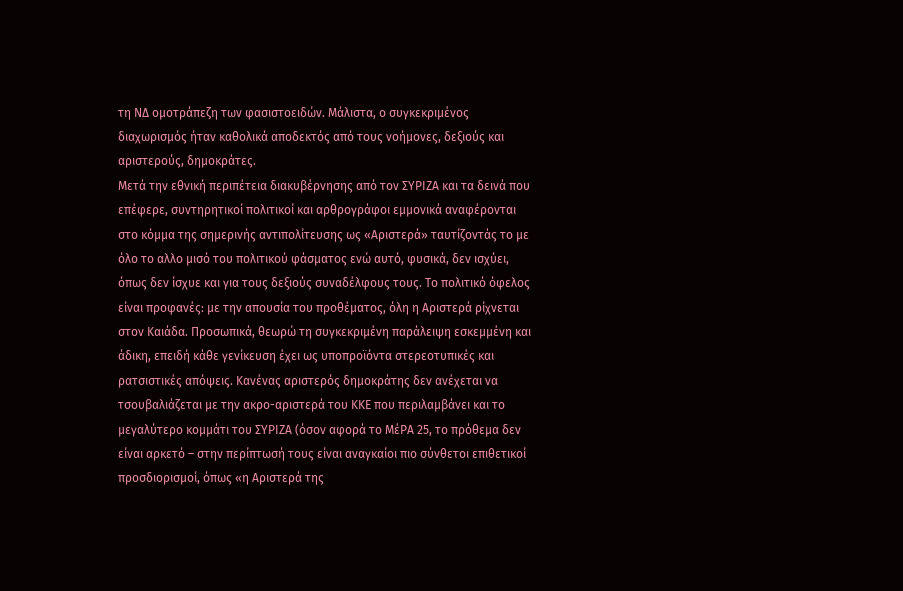τη ΝΔ ομοτράπεζη των φασιστοειδών. Μάλιστα, ο συγκεκριμένος διαχωρισμός ήταν καθολικά αποδεκτός από τους νοήμονες, δεξιούς και αριστερούς, δημοκράτες.
Μετά την εθνική περιπέτεια διακυβέρνησης από τον ΣΥΡΙΖΑ και τα δεινά που επέφερε, συντηρητικοί πολιτικοί και αρθρογράφοι εμμονικά αναφέρονται στο κόμμα της σημερινής αντιπολίτευσης ως «Αριστερά» ταυτίζοντάς το με όλο το αλλο μισό του πολιτικού φάσματος ενώ αυτό, φυσικά, δεν ισχύει, όπως δεν ίσχυε και για τους δεξιούς συναδέλφους τους. Το πολιτικό όφελος είναι προφανές: με την απουσία του προθέματος, όλη η Αριστερά ρίχνεται στον Καιάδα. Προσωπικά, θεωρώ τη συγκεκριμένη παράλειψη εσκεμμένη και άδικη, επειδή κάθε γενίκευση έχει ως υποπροϊόντα στερεοτυπικές και ρατσιστικές απόψεις. Κανένας αριστερός δημοκράτης δεν ανέχεται να τσουβαλιάζεται με την ακρο-αριστερά του ΚΚΕ που περιλαμβάνει και το μεγαλύτερο κομμάτι του ΣΥΡΙΖΑ (όσον αφορά το ΜέΡΑ 25, το πρόθεμα δεν είναι αρκετό – στην περίπτωσή τους είναι αναγκαίοι πιο σύνθετοι επιθετικοί προσδιορισμοί, όπως «η Αριστερά της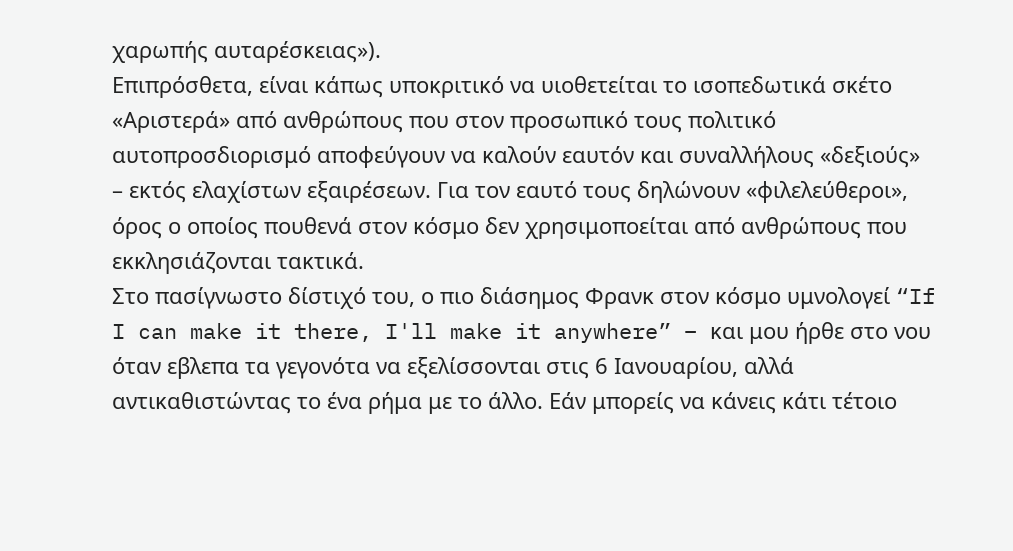χαρωπής αυταρέσκειας»).
Επιπρόσθετα, είναι κάπως υποκριτικό να υιοθετείται το ισοπεδωτικά σκέτο «Αριστερά» από ανθρώπους που στον προσωπικό τους πολιτικό αυτοπροσδιορισμό αποφεύγουν να καλούν εαυτόν και συναλλήλους «δεξιούς» – εκτός ελαχίστων εξαιρέσεων. Για τον εαυτό τους δηλώνουν «φιλελεύθεροι», όρος ο οποίος πουθενά στον κόσμο δεν χρησιμοποείται από ανθρώπους που εκκλησιάζονται τακτικά.
Στο πασίγνωστο δίστιχό του, ο πιο διάσημος Φρανκ στον κόσμο υμνολογεί “If I can make it there, I'll make it anywhere” – και μου ήρθε στο νου όταν εβλεπα τα γεγονότα να εξελίσσονται στις 6 Ιανουαρίου, αλλά αντικαθιστώντας το ένα ρήμα με το άλλο. Εάν μπορείς να κάνεις κάτι τέτοιο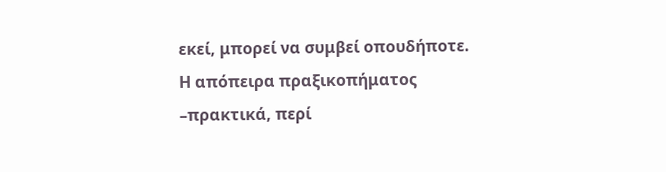εκεί, μπορεί να συμβεί οπουδήποτε.
Η απόπειρα πραξικοπήματος –πρακτικά, περί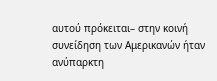αυτού πρόκειται– στην κοινή συνείδηση των Αμερικανών ήταν ανύπαρκτη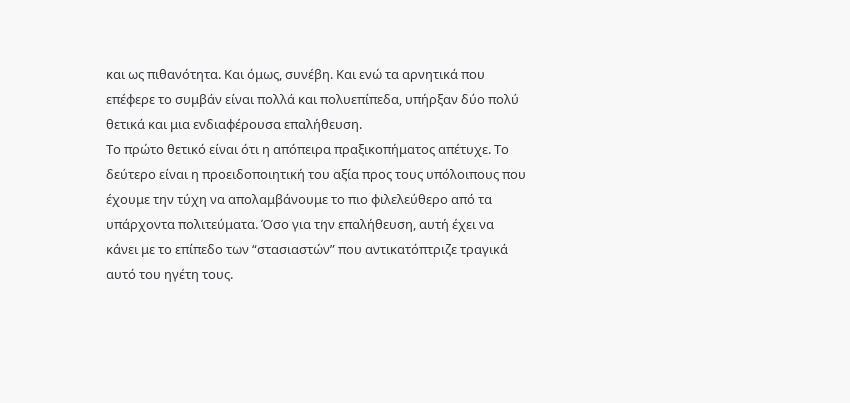και ως πιθανότητα. Και όμως, συνέβη. Και ενώ τα αρνητικά που επέφερε το συμβάν είναι πολλά και πολυεπίπεδα, υπήρξαν δύο πολύ θετικά και μια ενδιαφέρουσα επαλήθευση.
Το πρώτο θετικό είναι ότι η απόπειρα πραξικοπήματος απέτυχε. Το δεύτερο είναι η προειδοποιητική του αξία προς τους υπόλοιπους που έχουμε την τύχη να απολαμβάνουμε το πιο φιλελεύθερο από τα υπάρχοντα πολιτεύματα. Όσο για την επαλήθευση, αυτή έχει να κάνει με το επίπεδο των “στασιαστών” που αντικατόπτριζε τραγικά αυτό του ηγέτη τους.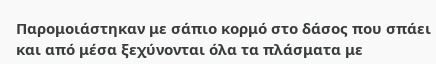Παρομοιάστηκαν με σάπιο κορμό στο δάσος που σπάει και από μέσα ξεχύνονται όλα τα πλάσματα με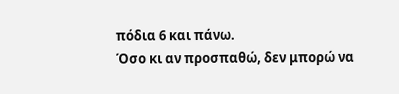πόδια 6 και πάνω.
Όσο κι αν προσπαθώ, δεν μπορώ να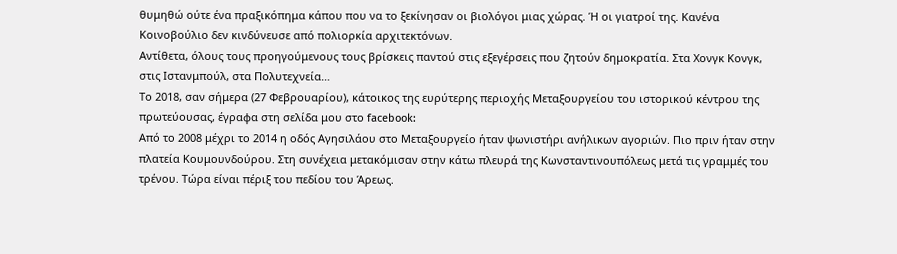θυμηθώ ούτε ένα πραξικόπημα κάπου που να το ξεκίνησαν οι βιολόγοι μιας χώρας. Ή οι γιατροί της. Κανένα Κοινοβούλιο δεν κινδύνευσε από πολιορκία αρχιτεκτόνων.
Αντίθετα, όλους τους προηγούμενους τους βρίσκεις παντού στις εξεγέρσεις που ζητούν δημοκρατία. Στα Χονγκ Κονγκ, στις Ιστανμπούλ, στα Πολυτεχνεία…
Tο 2018, σαν σήμερα (27 Φεβρουαρίου), κάτοικος της ευρύτερης περιοχής Μεταξουργείου του ιστορικού κέντρου της πρωτεύουσας, έγραφα στη σελίδα μου στο facebook:
Από το 2008 μέχρι το 2014 η οδός Αγησιλάου στο Μεταξουργείο ήταν ψωνιστήρι ανήλικων αγοριών. Πιο πριν ήταν στην πλατεία Κουμουνδούρου. Στη συνέχεια μετακόμισαν στην κάτω πλευρά της Κωνσταντινουπόλεως μετά τις γραμμές του τρένου. Τώρα είναι πέριξ του πεδίου του Άρεως.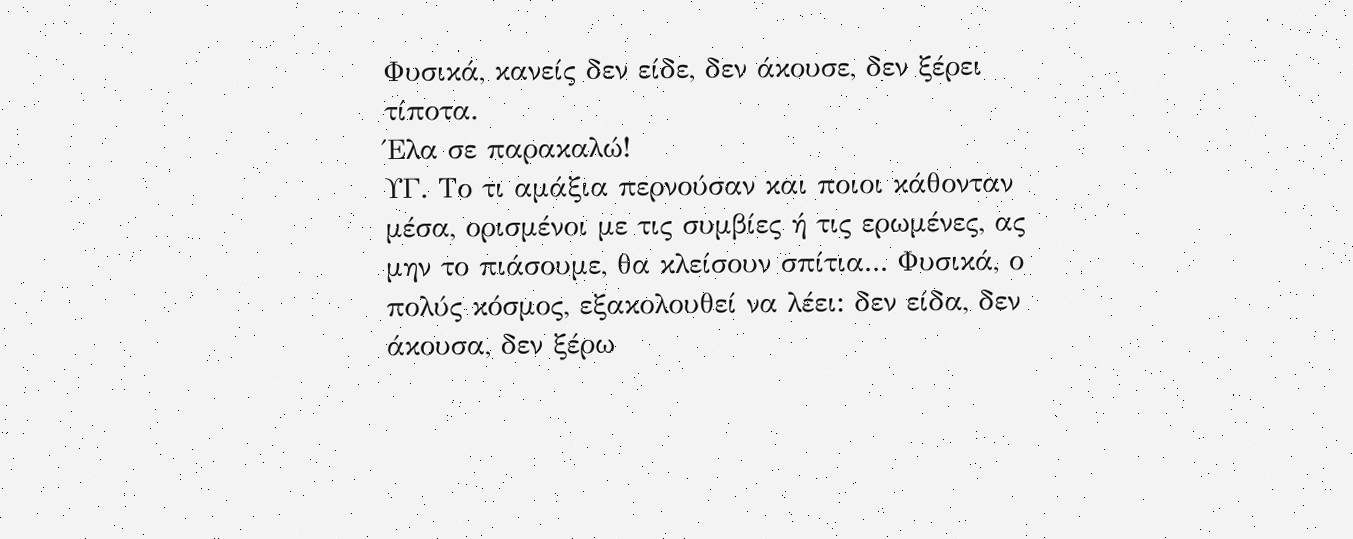Φυσικά, κανείς δεν είδε, δεν άκουσε, δεν ξέρει τίποτα.
Έλα σε παρακαλώ!
ΥΓ. Το τι αμάξια περνούσαν και ποιοι κάθονταν μέσα, ορισμένοι με τις συμβίες ή τις ερωμένες, ας μην το πιάσουμε, θα κλείσουν σπίτια... Φυσικά, ο πολύς κόσμος, εξακολουθεί να λέει: δεν είδα, δεν άκουσα, δεν ξέρω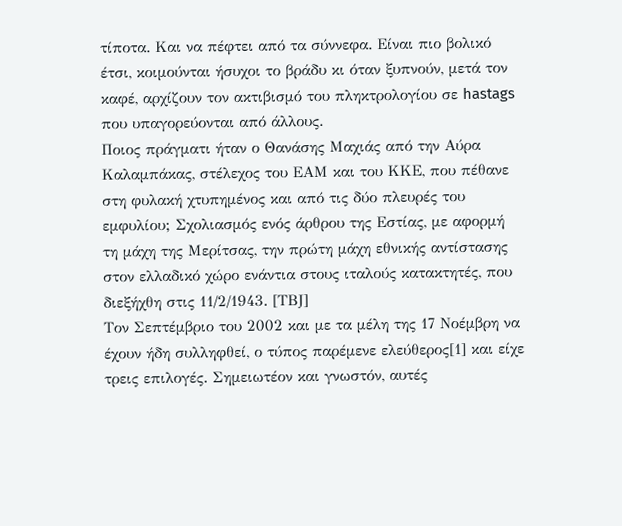τίποτα. Και να πέφτει από τα σύννεφα. Είναι πιο βολικό έτσι, κοιμούνται ήσυχοι το βράδυ κι όταν ξυπνούν, μετά τον καφέ, αρχίζουν τον ακτιβισμό του πληκτρολογίου σε hastags που υπαγορεύονται από άλλους.
Ποιος πράγματι ήταν ο Θανάσης Μαχιάς από την Αύρα Καλαμπάκας, στέλεχος του ΕΑΜ και του ΚΚΕ, που πέθανε στη φυλακή χτυπημένος και από τις δύο πλευρές του εμφυλίου; Σχολιασμός ενός άρθρου της Εστίας, με αφορμή τη μάχη της Μερίτσας, την πρώτη μάχη εθνικής αντίστασης στον ελλαδικό χώρο ενάντια στους ιταλούς κατακτητές, που διεξήχθη στις 11/2/1943. [ΤΒJ]
Τον Σεπτέμβριο του 2002 και με τα μέλη της 17 Νοέμβρη να έχουν ήδη συλληφθεί, ο τύπος παρέμενε ελεύθερος[1] και είχε τρεις επιλογές. Σημειωτέον και γνωστόν, αυτές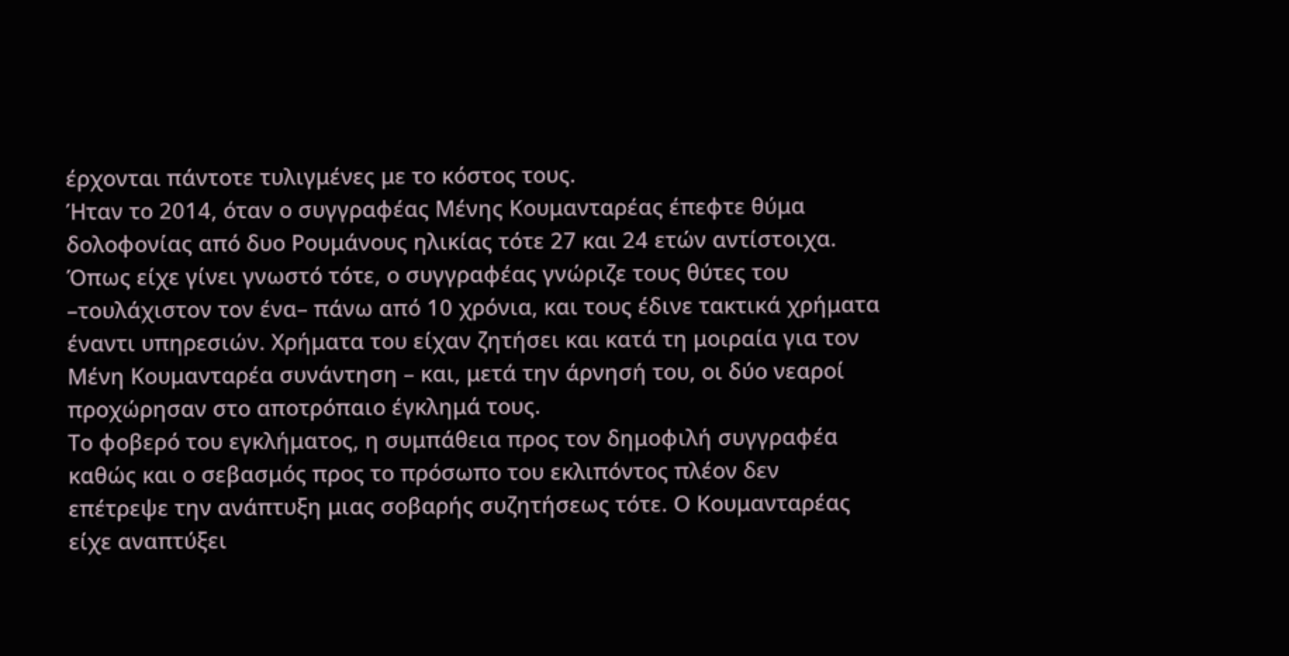έρχονται πάντοτε τυλιγμένες με το κόστος τους.
Ήταν το 2014, όταν ο συγγραφέας Μένης Κουμανταρέας έπεφτε θύμα δολοφονίας από δυο Ρουμάνους ηλικίας τότε 27 και 24 ετών αντίστοιχα. Όπως είχε γίνει γνωστό τότε, ο συγγραφέας γνώριζε τους θύτες του –τουλάχιστον τον ένα– πάνω από 10 χρόνια, και τους έδινε τακτικά χρήματα έναντι υπηρεσιών. Χρήματα του είχαν ζητήσει και κατά τη μοιραία για τον Μένη Κουμανταρέα συνάντηση – και, μετά την άρνησή του, οι δύο νεαροί προχώρησαν στο αποτρόπαιο έγκλημά τους.
Το φοβερό του εγκλήματος, η συμπάθεια προς τον δημοφιλή συγγραφέα καθώς και ο σεβασμός προς το πρόσωπο του εκλιπόντος πλέον δεν επέτρεψε την ανάπτυξη μιας σοβαρής συζητήσεως τότε. Ο Κουμανταρέας είχε αναπτύξει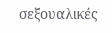σεξουαλικές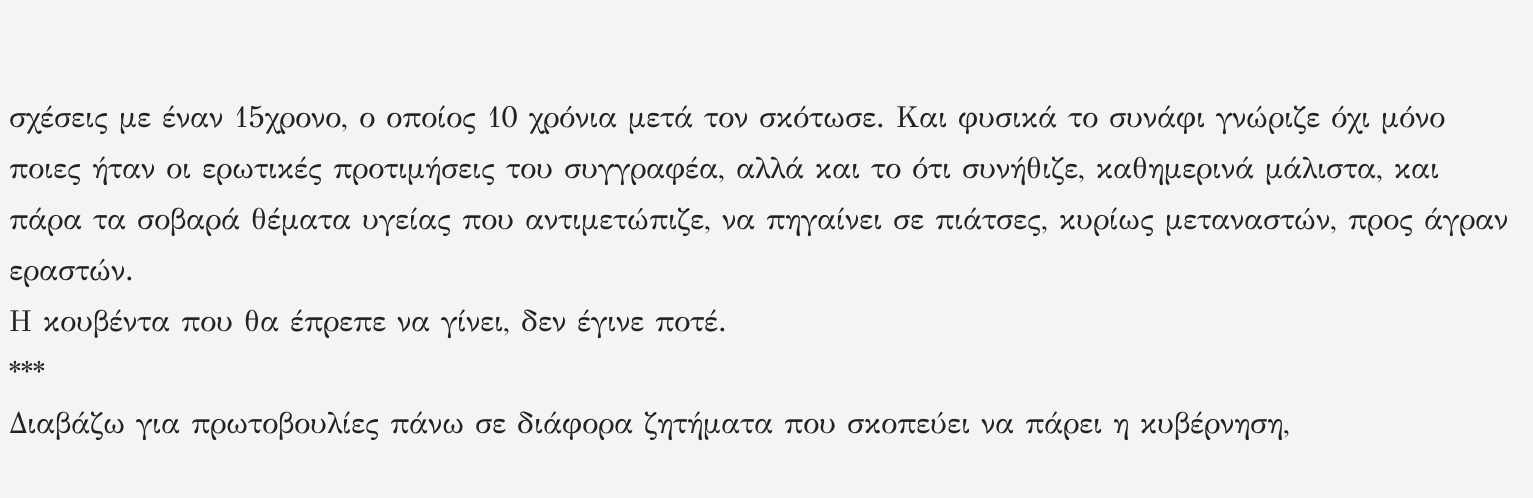σχέσεις με έναν 15χρονο, ο οποίος 10 χρόνια μετά τον σκότωσε. Και φυσικά το συνάφι γνώριζε όχι μόνο ποιες ήταν οι ερωτικές προτιμήσεις του συγγραφέα, αλλά και το ότι συνήθιζε, καθημερινά μάλιστα, και πάρα τα σοβαρά θέματα υγείας που αντιμετώπιζε, να πηγαίνει σε πιάτσες, κυρίως μεταναστών, προς άγραν εραστών.
Η κουβέντα που θα έπρεπε να γίνει, δεν έγινε ποτέ.
***
Διαβάζω για πρωτοβουλίες πάνω σε διάφορα ζητήματα που σκοπεύει να πάρει η κυβέρνηση,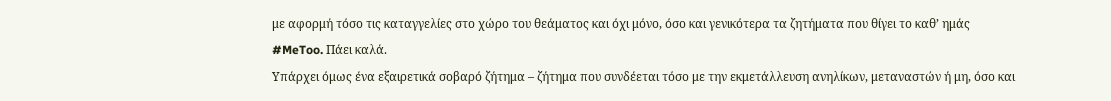με αφορμή τόσο τις καταγγελίες στο χώρο του θεάματος και όχι μόνο, όσο και γενικότερα τα ζητήματα που θίγει το καθ’ ημάς #MeToo. Πάει καλά.
Υπάρχει όμως ένα εξαιρετικά σοβαρό ζήτημα – ζήτημα που συνδέεται τόσο με την εκμετάλλευση ανηλίκων, μεταναστών ή μη, όσο και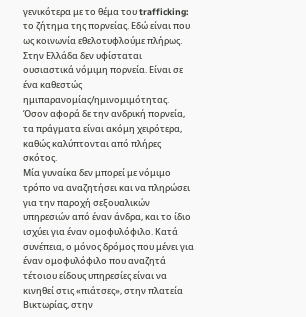γενικότερα με το θέμα του trafficking: το ζήτημα της πορνείας. Εδώ είναι που ως κοινωνία εθελοτυφλούμε πλήρως. Στην Ελλάδα δεν υφίσταται ουσιαστικά νόμιμη πορνεία. Είναι σε ένα καθεστώς ημιπαρανομίας/ημινομιμότητας. Όσον αφορά δε την ανδρική πορνεία, τα πράγματα είναι ακόμη χειρότερα, καθώς καλύπτονται από πλήρες σκότος.
Μία γυναίκα δεν μπορεί με νόμιμο τρόπο να αναζητήσει και να πληρώσει για την παροχή σεξουαλικών υπηρεσιών από έναν άνδρα, και το ίδιο ισχύει για έναν ομοφυλόφιλο. Κατά συνέπεια, ο μόνος δρόμος που μένει για έναν ομοφυλόφιλο που αναζητά τέτοιου είδους υπηρεσίες είναι να κινηθεί στις «πιάτσες», στην πλατεία Βικτωρίας, στην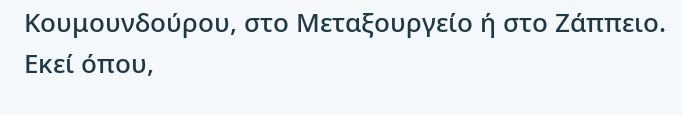Κουμουνδούρου, στο Μεταξουργείο ή στο Ζάππειο. Εκεί όπου,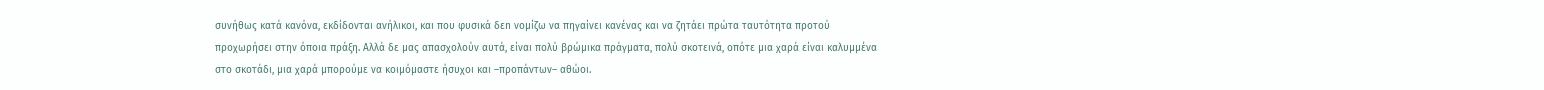συνήθως κατά κανόνα, εκδίδονται ανήλικοι, και που φυσικά δεn νομίζω να πηγαίνει κανένας και να ζητάει πρώτα ταυτότητα προτού προχωρήσει στην όποια πράξη. Αλλά δε μας απασχολούν αυτά, είναι πολύ βρώμικα πράγματα, πολύ σκοτεινά, οπότε μια χαρά είναι καλυμμένα στο σκοτάδι, μια χαρά μπορούμε να κοιμόμαστε ήσυχοι και –προπάντων– αθώοι.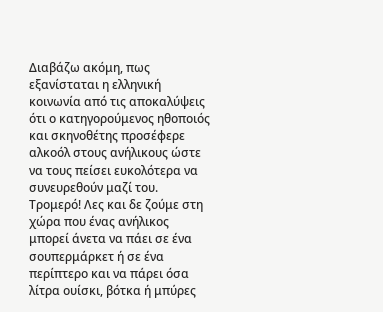Διαβάζω ακόμη, πως εξανίσταται η ελληνική κοινωνία από τις αποκαλύψεις ότι ο κατηγορούμενος ηθοποιός και σκηνοθέτης προσέφερε αλκοόλ στους ανήλικους ώστε να τους πείσει ευκολότερα να συνευρεθούν μαζί του.
Τρομερό! Λες και δε ζούμε στη χώρα που ένας ανήλικος μπορεί άνετα να πάει σε ένα σουπερμάρκετ ή σε ένα περίπτερο και να πάρει όσα λίτρα ουίσκι, βότκα ή μπύρες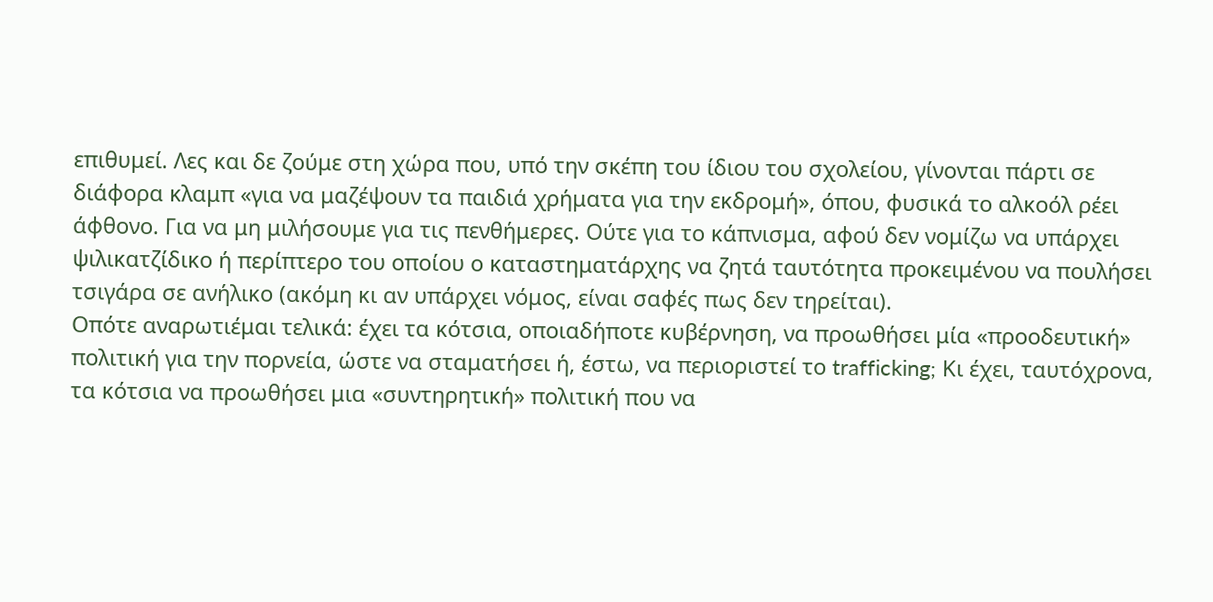επιθυμεί. Λες και δε ζούμε στη χώρα που, υπό την σκέπη του ίδιου του σχολείου, γίνονται πάρτι σε διάφορα κλαμπ «για να μαζέψουν τα παιδιά χρήματα για την εκδρομή», όπου, φυσικά το αλκοόλ ρέει άφθονο. Για να μη μιλήσουμε για τις πενθήμερες. Ούτε για το κάπνισμα, αφού δεν νομίζω να υπάρχει ψιλικατζίδικο ή περίπτερο του οποίου ο καταστηματάρχης να ζητά ταυτότητα προκειμένου να πουλήσει τσιγάρα σε ανήλικο (ακόμη κι αν υπάρχει νόμος, είναι σαφές πως δεν τηρείται).
Οπότε αναρωτιέμαι τελικά: έχει τα κότσια, οποιαδήποτε κυβέρνηση, να προωθήσει μία «προοδευτική» πολιτική για την πορνεία, ώστε να σταματήσει ή, έστω, να περιοριστεί το trafficking; Κι έχει, ταυτόχρονα, τα κότσια να προωθήσει μια «συντηρητική» πολιτική που να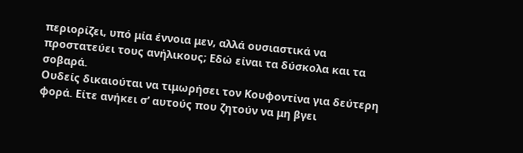περιορίζει, υπό μία έννοια μεν, αλλά ουσιαστικά να προστατεύει τους ανήλικους; Εδώ είναι τα δύσκολα και τα σοβαρά.
Ουδείς δικαιούται να τιμωρήσει τον Κουφοντίνα για δεύτερη φορά. Είτε ανήκει σ’ αυτούς που ζητούν να μη βγει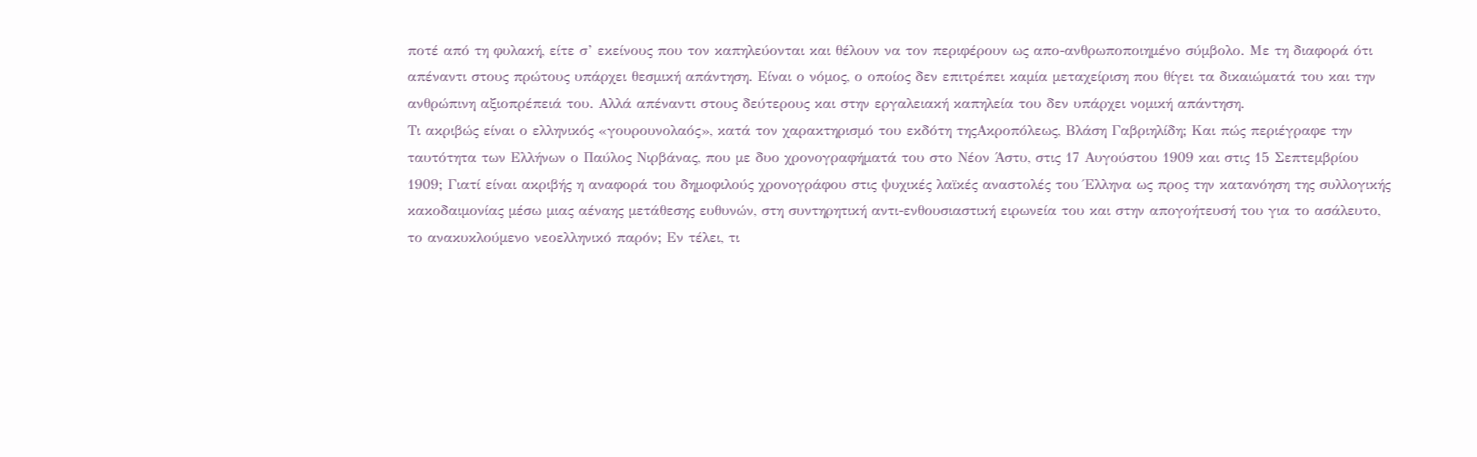ποτέ από τη φυλακή, είτε σ’ εκείνους που τον καπηλεύονται και θέλουν να τον περιφέρουν ως απο-ανθρωποποιημένο σύμβολο. Με τη διαφορά ότι απέναντι στους πρώτους υπάρχει θεσμική απάντηση. Είναι ο νόμος, ο οποίος δεν επιτρέπει καμία μεταχείριση που θίγει τα δικαιώματά του και την ανθρώπινη αξιοπρέπειά του. Αλλά απέναντι στους δεύτερους και στην εργαλειακή καπηλεία του δεν υπάρχει νομική απάντηση.
Τι ακριβώς είναι ο ελληνικός «γουρουνολαός», κατά τον χαρακτηρισμό του εκδότη τηςΑκροπόλεως, Βλάση Γαβριηλίδη; Και πώς περιέγραφε την ταυτότητα των Ελλήνων ο Παύλος Νιρβάνας, που με δυο χρονογραφήματά του στο Νέον Άστυ, στις 17 Αυγούστου 1909 και στις 15 Σεπτεμβρίου 1909; Γιατί είναι ακριβής η αναφορά του δημοφιλούς χρονογράφου στις ψυχικές λαϊκές αναστολές του Έλληνα ως προς την κατανόηση της συλλογικής κακοδαιμονίας μέσω μιας αέναης μετάθεσης ευθυνών, στη συντηρητική αντι-ενθουσιαστική ειρωνεία του και στην απογοήτευσή του για το ασάλευτο, το ανακυκλούμενο νεοελληνικό παρόν; Εν τέλει, τι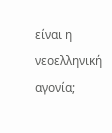είναι η νεοελληνική αγονία;